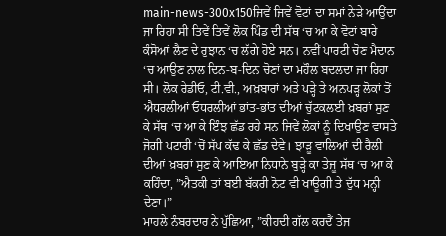main-news-300x150ਜਿਵੇਂ ਜਿਵੇਂ ਵੋਟਾਂ ਦਾ ਸਮਾਂ ਨੇੜੇ ਆਉਂਦਾ ਜਾ ਰਿਹਾ ਸੀ ਤਿਵੇਂ ਤਿਵੇਂ ਲੋਕ ਪਿੰਡ ਦੀ ਸੱਥ ‘ਚ ਆ ਕੇ ਵੋਟਾਂ ਬਾਰੇ ਕੰਸੋਆਂ ਲੈਣ ਦੇ ਰੁਝਾਨ ‘ਚ ਲੱਗੇ ਹੋਏ ਸਨ। ਨਵੀਂ ਪਾਰਟੀ ਚੋਣ ਮੈਦਾਨ ‘ਚ ਆਉਣ ਨਾਲ ਦਿਨ-ਬ-ਦਿਨ ਚੋਣਾਂ ਦਾ ਮਹੌਲ ਬਦਲਦਾ ਜਾ ਰਿਹਾ ਸੀ। ਲੋਕ ਰੇਡੀਓ, ਟੀ.ਵੀ., ਅਖ਼ਬਾਰਾਂ ਅਤੇ ਪੜ੍ਹੇ ਤੇ ਅਨਪੜ੍ਹ ਲੋਕਾਂ ਤੋਂ ਐਧਰਲੀਆਂ ਓਧਰਲੀਆਂ ਭਾਂਤ-ਭਾਂਤ ਦੀਆਂ ਚੁੱਟਕਲਈ ਖ਼ਬਰਾਂ ਸੁਣ ਕੇ ਸੱਥ ‘ਚ ਆ ਕੇ ਇੰਝ ਛੱਡ ਰਹੇ ਸਨ ਜਿਵੇਂ ਲੋਕਾਂ ਨੂੰ ਦਿਖਾਉਣ ਵਾਸਤੇ ਜੋਗੀ ਪਟਾਰੀ ‘ਚੋਂ ਸੱਪ ਕੱਢ ਕੇ ਛੱਡ ਦੇਵੇ। ਝਾੜੂ ਵਾਲਿਆਂ ਦੀ ਰੈਲੀ ਦੀਆਂ ਖ਼ਬਰਾਂ ਸੁਣ ਕੇ ਆਇਆ ਨਿਧਾਨੇ ਬੁੜ੍ਹੇ ਕਾ ਤੇਜੂ ਸੱਥ ‘ਚ ਆ ਕੇ ਕਹਿੰਦਾ, ”ਐਤਕੀ ਤਾਂ ਬਈ ਬੱਕਰੀ ਨੋਟ ਵੀ ਖਾਊਗੀ ਤੇ ਦੁੱਧ ਮਨ੍ਹੀ ਦੇਣਾ।”
ਮਾਹਲੇ ਨੰਬਰਦਾਰ ਨੇ ਪੁੱਛਿਆ, ”ਕੀਹਦੀ ਗੱਲ ਕਰਦੈਂ ਤੇਜ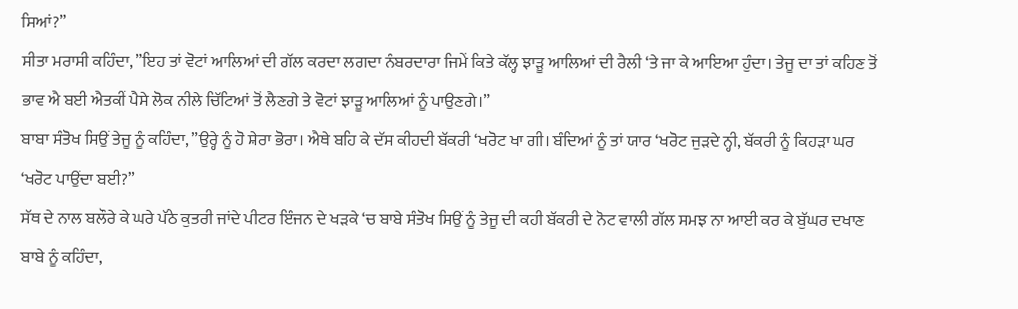ਸਿਆਂ?”
ਸੀਤਾ ਮਰਾਸੀ ਕਹਿੰਦਾ, ”ਇਹ ਤਾਂ ਵੋਟਾਂ ਆਲਿਆਂ ਦੀ ਗੱਲ ਕਰਦਾ ਲਗਦਾ ਨੰਬਰਦਾਰਾ ਜਿਮੇਂ ਕਿਤੇ ਕੱਲ੍ਹ ਝਾੜੂ ਆਲਿਆਂ ਦੀ ਰੈਲੀ ‘ਤੇ ਜਾ ਕੇ ਆਇਆ ਹੁੰਦਾ। ਤੇਜੂ ਦਾ ਤਾਂ ਕਹਿਣ ਤੋਂ ਭਾਵ ਐ ਬਈ ਐਤਕੀਂ ਪੈਸੇ ਲੋਕ ਨੀਲੇ ਚਿੱਟਿਆਂ ਤੋਂ ਲੈਣਗੇ ਤੇ ਵੋਟਾਂ ਝਾੜੂ ਆਲਿਆਂ ਨੂੰ ਪਾਉਣਗੇ।”
ਬਾਬਾ ਸੰਤੋਖ ਸਿਉਂ ਤੇਜੂ ਨੂੰ ਕਹਿੰਦਾ, ”ਉਰ੍ਹੇ ਨੂੰ ਹੋ ਸ਼ੇਰਾ ਭੋਰਾ। ਐਥੇ ਬਹਿ ਕੇ ਦੱਸ ਕੀਹਦੀ ਬੱਕਰੀ ‘ਖਰੋਟ ਖਾ ਗੀ। ਬੰਦਿਆਂ ਨੂੰ ਤਾਂ ਯਾਰ ‘ਖਰੋਟ ਜੁੜਦੇ ਨ੍ਹੀ, ਬੱਕਰੀ ਨੂੰ ਕਿਹੜਾ ਘਰ ‘ਖਰੋਟ ਪਾਉਂਦਾ ਬਈ?”
ਸੱਥ ਦੇ ਨਾਲ ਬਲੌਰੇ ਕੇ ਘਰੇ ਪੱਠੇ ਕੁਤਰੀ ਜਾਂਦੇ ਪੀਟਰ ਇੰਜਨ ਦੇ ਖੜਕੇ ‘ਚ ਬਾਬੇ ਸੰਤੋਖ ਸਿਉਂ ਨੂੰ ਤੇਜੂ ਦੀ ਕਹੀ ਬੱਕਰੀ ਦੇ ਨੋਟ ਵਾਲੀ ਗੱਲ ਸਮਝ ਨਾ ਆਈ ਕਰ ਕੇ ਬੁੱਘਰ ਦਖਾਣ ਬਾਬੇ ਨੂੰ ਕਹਿੰਦਾ,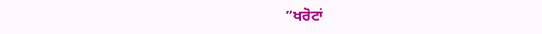”ਖਰੋਟਾਂ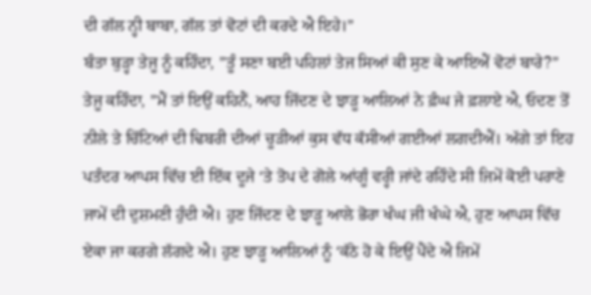ਦੀ ਗੱਲ ਨ੍ਹੀ ਬਾਬਾ, ਗੱਲ ਤਾਂ ਵੋਟਾਂ ਦੀ ਕਰਦੇ ਐ ਇਹੇ।”
ਬੰਤਾ ਬੁੜ੍ਹਾ ਤੇਜੂ ਨੂੰ ਕਹਿੰਦਾ, ”ਤੂੰ ਸਣਾ ਬਈ ਪਹਿਲਾਂ ਤੇਜ ਸਿਆਂ ਕੀ ਸੁਣ ਕੇ ਆਇਐਂ ਵੋਟਾਂ ਬਾਰੇ?”
ਤੇਜੂ ਕਹਿੰਦਾ, ”ਮੈਂ ਤਾਂ ਇਉਂ ਕਹਿਨੈਂ, ਆਹ ਜਿੱਦਣ ਦੇ ਝਾੜੂ ਆਲਿਆਂ ਨੇ ਫ਼ੰਘ ਜੇ ਫ਼ਲਾਏ ਐ, ਓਦਣ ਤੋਂ ਨੀਲੇ ਤੇ ਚਿੱਟਿਆਂ ਦੀ ਢਿਬਰੀ ਦੀਆਂ ਚੂੜੀਆਂ ਕੁਸ ਵੱਧ ਕੱਸੀਆਂ ਗਈਆਂ ਲਗਦੀਐਂ। ਅੱਗੇ ਤਾਂ ਇਹ ਪਤੰਦਰ ਆਪਸ ਵਿੱਚ ਈ ਇੱਕ ਦੂਜੇ ‘ਤੇ ਤੋਪ ਦੇ ਗੋਲੇ ਆਂਗੂੰ ਵਰ੍ਹੀ ਜਾਂਦੇ ਰਹਿੰਦੇ ਸੀ ਜਿਮੇਂ ਕੋਈ ਪਰਾਣੇ ਜਾਮੇਂ ਦੀ ਦੁਸ਼ਮਣੀ ਹੁੰਦੀ ਐ। ਹੁਣ ਜਿੱਦਣ ਦੇ ਝਾੜੂ ਆਲੇ ਭੋਰਾ ਖੰਘ ਜੀ ਖੰਘੇ ਐ, ਹੁਣ ਆਪਸ ਵਿੱਚ ਏਕਾ ਜਾ ਕਰਗੇ ਲੱਗਦੇ ਐ। ਹੁਣ ਝਾੜੂ ਆਲਿਆਂ ਨੂੰ ‘ਕੱਠੇ ਹੋ ਕੇ ਇਉਂ ਪੈਂਦੇ ਐ ਜਿਮੇਂ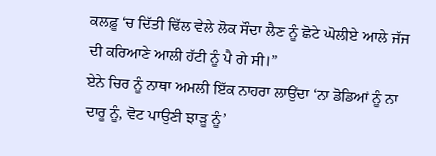ਕਲਫ਼ੂ ‘ਚ ਦਿੱਤੀ ਢਿੱਲ ਵੇਲੇ ਲੋਕ ਸੌਦਾ ਲੈਣ ਨੂੰ ਛੋਟੇ ਘੋਲੀਏ ਆਲੇ ਜੱਜ ਦੀ ਕਰਿਆਣੇ ਆਲੀ ਹੱਟੀ ਨੂੰ ਪੈ ਗੇ ਸੀ।”
ਏਨੇ ਚਿਰ ਨੂੰ ਨਾਥਾ ਅਮਲੀ ਇੱਕ ਨਾਹਰਾ ਲਾਉਂਦਾ ‘ਨਾ ਡੋਡਿਆਂ ਨੂੰ ਨਾ ਦਾਰੂ ਨੂੰ, ਵੋਟ ਪਾਉਣੀ ਝਾੜੂ ਨੂੰ’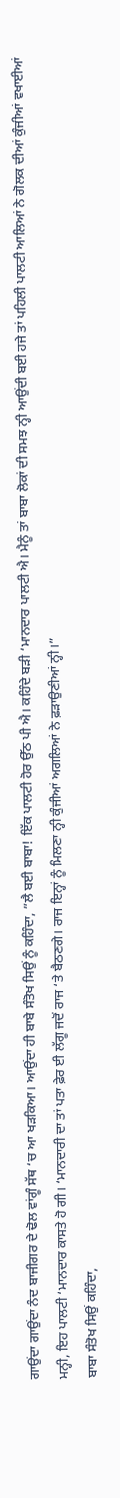ਗਾਉਂਦਾ ਗਾਉਂਦਾ ਨੰਦ ਬਾਜੀਗਰ ਦੇ ਢੋਲ ਵਾਂਗੂੰ ਸੱਥ ‘ਚ ਆ ਖੜਕਿਆ। ਆਉਂਦਾ ਹੀ ਬਾਬੇ ਸੰਤੋਖ ਸਿਉਂ ਨੂੰ ਕਹਿੰਦਾ, ”ਲੈ ਬਈ ਬਾਬਾ! ਇੱਕ ਪਾਲਟੀ ਹੋਰ ਉੱਠ ਪੀ ਐ। ਕਹਿੰਦੇ ਬੜੀ ‘ਮਾਨਦਾਰ ਪਾਲਟੀ ਐ। ਮੈਨੂੰ ਤਾਂ ਬਾਬਾ ਲੋਕਾਂ ਦੀ ਸਮਝ ਨ੍ਹੀ ਆਉਂਦੀ ਬਈ ਹਜੇ ਤਾਂ ਪਹਿਲੀ ਪਾਲਟੀ ਆਲਿਆਂ ਨੇ ਗੋਲਕ ਦੀਆਂ ਕੁੰਜੀਆਂ ਵਖਾਈਆਂ ਮਨ੍ਹੀ, ਇਹ ਪਾਲਟੀ ‘ਮਾਨਦਾਰ ਕਾਸਤੇ ਹੋ ਗੀ। ‘ਮਾਨਦਾਰੀ ਦਾ ਤਾਂ ਪਤਾ ਫ਼ੇਰ ਈ ਲੱਗੂ ਜਦੋਂ ਰਾਜ ‘ਤੇ ਬੈਠਣਗੇ। ਰਾਜ ਇਨ੍ਹਾਂ ਨੂੰ ਮਿਲਣਾ ਨ੍ਹੀ ਕੁੰਜੀਆਂ ਅਗਲਿਆਂ ਨੇ ਫ਼ੜਾਉਣੀਆਂ ਨ੍ਹੀ।”
ਬਾਬਾ ਸੰਤੋਖ ਸਿਉਂ ਕਹਿੰਦਾ,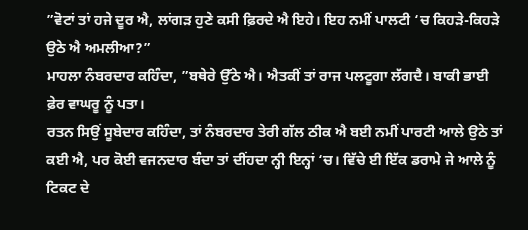”ਵੋਟਾਂ ਤਾਂ ਹਜੇ ਦੂਰ ਐ, ਲਾਂਗੜ ਹੁਣੇ ਕਸੀ ਫ਼ਿਰਦੇ ਐ ਇਹੇ। ਇਹ ਨਮੀਂ ਪਾਲਟੀ ‘ਚ ਕਿਹੜੇ-ਕਿਹੜੇ ਉਠੇ ਐ ਅਮਲੀਆ?”
ਮਾਹਲਾ ਨੰਬਰਦਾਰ ਕਹਿੰਦਾ, ”ਬਥੇਰੇ ਉੱਠੇ ਐ। ਐਤਕੀਂ ਤਾਂ ਰਾਜ ਪਲਟੂਗਾ ਲੱਗਦੈ। ਬਾਕੀ ਭਾਈ ਫ਼ੇਰ ਵਾਘਰੂ ਨੂੰ ਪਤਾ।
ਰਤਨ ਸਿਉਂ ਸੂਬੇਦਾਰ ਕਹਿੰਦਾ, ਤਾਂ ਨੰਬਰਦਾਰ ਤੇਰੀ ਗੱਲ ਠੀਕ ਐ ਬਈ ਨਮੀਂ ਪਾਰਟੀ ਆਲੇ ਉਠੇ ਤਾਂ ਕਈ ਐ, ਪਰ ਕੋਈ ਵਜਨਦਾਰ ਬੰਦਾ ਤਾਂ ਦੀਂਹਦਾ ਨ੍ਹੀ ਇਨ੍ਹਾਂ ‘ਚ। ਵਿੱਚੇ ਈ ਇੱਕ ਡਰਾਮੇ ਜੇ ਆਲੇ ਨੂੰ ਟਿਕਟ ਦੇ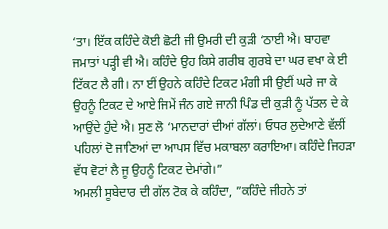‘ਤਾ। ਇੱਕ ਕਹਿੰਦੇ ਕੋਈ ਛੋਟੀ ਜੀ ਉਮਰੀ ਦੀ ਕੁੜੀ ‘ਠਾਈ ਐ। ਬਾਹਵਾ ਜਮਾਤਾਂ ਪੜ੍ਹੀ ਵੀ ਐ। ਕਹਿੰਦੇ ਉਹ ਕਿਸੇ ਗਰੀਬ ਗੁਰਬੇ ਦਾ ਘਰ ਵਖਾ ਕੇ ਈ ਟਿੱਕਟ ਲੈ ਗੀ। ਨਾ ਈਂ ਉਹਨੇ ਕਹਿੰਦੇ ਟਿਕਟ ਮੰਗੀ ਸੀ ਉਈਂ ਘਰੇ ਜਾ ਕੇ ਉਹਨੂੰ ਟਿਕਟ ਦੇ ਆਏ ਜਿਮੇਂ ਜੰਨ ਗਏ ਜਾਨੀ ਪਿੰਡ ਦੀ ਕੁੜੀ ਨੂੰ ਪੱਤਲ ਦੇ ਕੇ ਆਉਂਦੇ ਹੁੰਦੇ ਐ। ਸੁਣ ਲੋ ‘ਮਾਨਦਾਰਾਂ ਦੀਆਂ ਗੱਲਾਂ। ਓਧਰ ਲੁਦੇਆਣੇ ਵੱਲੀਂ ਪਹਿਲਾਂ ਦੋ ਜਾਣਿਆਂ ਦਾ ਆਪਸ ਵਿੱਚ ਮਕਾਬਲਾ ਕਰਾਇਆ। ਕਹਿੰਦੇ ਜਿਹੜਾ ਵੱਧ ਵੋਟਾਂ ਲੈ ਜੂ ਉਹਨੂੰ ਟਿਕਟ ਦੇਮਾਂਗੇ।”
ਅਮਲੀ ਸੂਬੇਦਾਰ ਦੀ ਗੱਲ ਟੋਕ ਕੇ ਕਹਿੰਦਾ, ”ਕਹਿੰਦੇ ਜੀਹਨੇ ਤਾਂ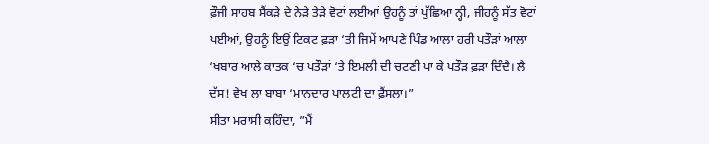ਫ਼ੌਜੀ ਸਾਹਬ ਸੈਂਕੜੇ ਦੇ ਨੇੜੇ ਤੇੜੇ ਵੋਟਾਂ ਲਈਆਂ ਉਹਨੂੰ ਤਾਂ ਪੁੱਛਿਆ ਨ੍ਹੀ, ਜੀਹਨੂੰ ਸੱਤ ਵੋਟਾਂ ਪਈਆਂ, ਉਹਨੂੰ ਇਉਂ ਟਿਕਟ ਫ਼ੜਾ ‘ਤੀ ਜਿਮੇਂ ਆਪਣੇ ਪਿੰਡ ਆਲਾ ਹਰੀ ਪਤੌੜਾਂ ਆਲਾ ‘ਖਬਾਰ ਆਲੇ ਕਾਤਕ ‘ਚ ਪਤੌੜਾਂ ‘ਤੇ ਇਮਲੀ ਦੀ ਚਟਣੀ ਪਾ ਕੇ ਪਤੌੜ ਫ਼ੜਾ ਦਿੰਦੈ। ਲੈ ਦੱਸ! ਵੇਖ ਲਾ ਬਾਬਾ ‘ਮਾਨਦਾਰ ਪਾਲਟੀ ਦਾ ਫ਼ੈਂਸਲਾ।”
ਸੀਤਾ ਮਰਾਸੀ ਕਹਿੰਦਾ, ”ਮੈਂ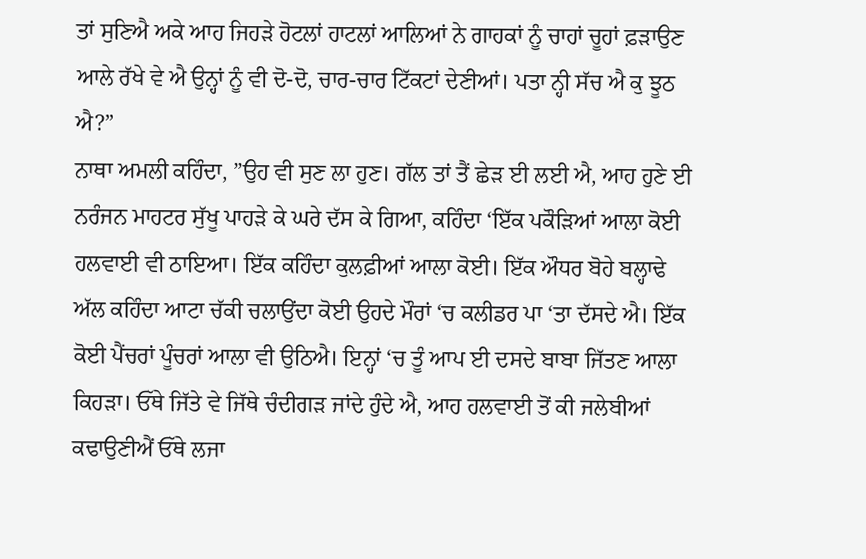ਤਾਂ ਸੁਣਿਐ ਅਕੇ ਆਹ ਜਿਹੜੇ ਹੋਟਲਾਂ ਹਾਟਲਾਂ ਆਲਿਆਂ ਨੇ ਗਾਹਕਾਂ ਨੂੰ ਚਾਹਾਂ ਚੂਹਾਂ ਫ਼ੜਾਉਣ ਆਲੇ ਰੱਖੇ ਵੇ ਐ ਉਨ੍ਹਾਂ ਨੂੰ ਵੀ ਦੋ-ਦੋ, ਚਾਰ-ਚਾਰ ਟਿੱਕਟਾਂ ਦੇਣੀਆਂ। ਪਤਾ ਨ੍ਹੀ ਸੱਚ ਐ ਕੁ ਝੂਠ ਐ?”
ਨਾਥਾ ਅਮਲੀ ਕਹਿੰਦਾ, ”ਉਹ ਵੀ ਸੁਣ ਲਾ ਹੁਣ। ਗੱਲ ਤਾਂ ਤੈਂ ਛੇੜ ਈ ਲਈ ਐ, ਆਹ ਹੁਣੇ ਈ ਨਰੰਜਨ ਮਾਹਟਰ ਸੁੱਖੂ ਪਾਹੜੇ ਕੇ ਘਰੇ ਦੱਸ ਕੇ ਗਿਆ, ਕਹਿੰਦਾ ‘ਇੱਕ ਪਕੌੜਿਆਂ ਆਲਾ ਕੋਈ ਹਲਵਾਈ ਵੀ ਠਾਇਆ। ਇੱਕ ਕਹਿੰਦਾ ਕੁਲਫ਼ੀਆਂ ਆਲਾ ਕੋਈ। ਇੱਕ ਔਧਰ ਬੋਹੇ ਬਲ੍ਹਾਢੇ ਅੱਲ ਕਹਿੰਦਾ ਆਟਾ ਚੱਕੀ ਚਲਾਉਂਦਾ ਕੋਈ ਉਹਦੇ ਮੌਰਾਂ ‘ਚ ਕਲੀਡਰ ਪਾ ‘ਤਾ ਦੱਸਦੇ ਐ। ਇੱਕ ਕੋਈ ਪੈਂਚਰਾਂ ਪੂੰਚਰਾਂ ਆਲਾ ਵੀ ਉਠਿਐ। ਇਨ੍ਹਾਂ ‘ਚ ਤੂੰ ਆਪ ਈ ਦਸਦੇ ਬਾਬਾ ਜਿੱਤਣ ਆਲਾ ਕਿਹੜਾ। ਓੱਥੇ ਜਿੱਤੇ ਵੇ ਜਿੱਥੇ ਚੰਦੀਗੜ ਜਾਂਦੇ ਹੁੰਦੇ ਐ, ਆਹ ਹਲਵਾਈ ਤੋਂ ਕੀ ਜਲੇਬੀਆਂ ਕਢਾਉਣੀਐਂ ਓੱਥੇ ਲਜਾ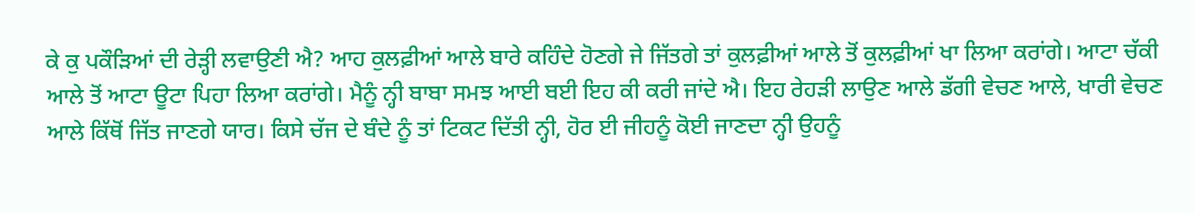ਕੇ ਕੁ ਪਕੌੜਿਆਂ ਦੀ ਰੇੜ੍ਹੀ ਲਵਾਉਣੀ ਐ? ਆਹ ਕੁਲਫ਼ੀਆਂ ਆਲੇ ਬਾਰੇ ਕਹਿੰਦੇ ਹੋਣਗੇ ਜੇ ਜਿੱਤਗੇ ਤਾਂ ਕੁਲਫ਼ੀਆਂ ਆਲੇ ਤੋਂ ਕੁਲਫ਼ੀਆਂ ਖਾ ਲਿਆ ਕਰਾਂਗੇ। ਆਟਾ ਚੱਕੀ ਆਲੇ ਤੋਂ ਆਟਾ ਊਟਾ ਪਿਹਾ ਲਿਆ ਕਰਾਂਗੇ। ਮੈਨੂੰ ਨ੍ਹੀ ਬਾਬਾ ਸਮਝ ਆਈ ਬਈ ਇਹ ਕੀ ਕਰੀ ਜਾਂਦੇ ਐ। ਇਹ ਰੇਹੜੀ ਲਾਉਣ ਆਲੇ ਡੱਗੀ ਵੇਚਣ ਆਲੇ, ਖਾਰੀ ਵੇਚਣ ਆਲੇ ਕਿੱਥੋਂ ਜਿੱਤ ਜਾਣਗੇ ਯਾਰ। ਕਿਸੇ ਚੱਜ ਦੇ ਬੰਦੇ ਨੂੰ ਤਾਂ ਟਿਕਟ ਦਿੱਤੀ ਨ੍ਹੀ, ਹੋਰ ਈ ਜੀਹਨੂੰ ਕੋਈ ਜਾਣਦਾ ਨ੍ਹੀ ਉਹਨੂੰ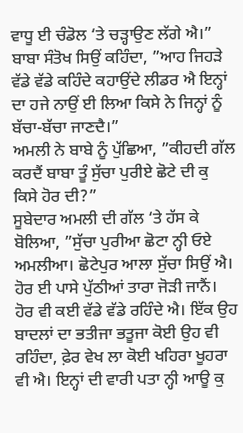ਵਾਧੂ ਈ ਚੰਡੋਲ ‘ਤੇ ਚੜ੍ਹਾਉਣ ਲੱਗੇ ਐ।”
ਬਾਬਾ ਸੰਤੋਖ ਸਿਉਂ ਕਹਿੰਦਾ, ”ਆਹ ਜਿਹੜੇ ਵੱਡੇ ਵੱਡੇ ਕਹਿੰਦੇ ਕਹਾਉਂਦੇ ਲੀਡਰ ਐ ਇਨ੍ਹਾਂ ਦਾ ਹਜੇ ਨਾਉਂ ਈ ਲਿਆ ਕਿਸੇ ਨੇ ਜਿਨ੍ਹਾਂ ਨੂੰ ਬੱਚਾ-ਬੱਚਾ ਜਾਣਦੈ।”
ਅਮਲੀ ਨੇ ਬਾਬੇ ਨੂੰ ਪੁੱਛਿਆ, ”ਕੀਹਦੀ ਗੱਲ ਕਰਦੈਂ ਬਾਬਾ ਤੂੰ ਸੁੱਚਾ ਪੁਰੀਏ ਛੋਟੇ ਦੀ ਕੁ ਕਿਸੇ ਹੋਰ ਦੀ?”
ਸੂਬੇਦਾਰ ਅਮਲੀ ਦੀ ਗੱਲ ‘ਤੇ ਹੱਸ ਕੇ ਬੋਲਿਆ, ”ਸੁੱਚਾ ਪੁਰੀਆ ਛੋਟਾ ਨ੍ਹੀ ਓਏ ਅਮਲੀਆ। ਛੋਟੇਪੁਰ ਆਲਾ ਸੁੱਚਾ ਸਿਉਂ ਐ। ਹੋਰ ਈ ਪਾਸੇ ਪੁੱਠੀਆਂ ਤਾਰਾ ਜੋੜੀ ਜਾਨੈਂ। ਹੋਰ ਵੀ ਕਈ ਵੱਡੇ ਵੱਡੇ ਰਹਿੰਦੇ ਐ। ਇੱਕ ਉਹ ਬਾਦਲਾਂ ਦਾ ਭਤੀਜਾ ਭਤੂਜਾ ਕੋਈ ਉਹ ਵੀ ਰਹਿੰਦਾ, ਫ਼ੇਰ ਵੇਖ ਲਾ ਕੋਈ ਖਹਿਰਾ ਖੂਹਰਾ ਵੀ ਐ। ਇਨ੍ਹਾਂ ਦੀ ਵਾਰੀ ਪਤਾ ਨ੍ਹੀ ਆਊ ਕੁ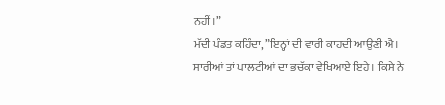ਨਹੀਂ।”
ਮੱਦੀ ਪੰਡਤ ਕਹਿੰਦਾ, ”ਇਨ੍ਹਾਂ ਦੀ ਵਾਰੀ ਕਾਹਦੀ ਆਉਣੀ ਐ। ਸਾਰੀਆਂ ਤਾਂ ਪਾਲਟੀਆਂ ਦਾ ਭਚੱਕਾ ਵੇਖਿਆਏ ਇਹੇ। ਕਿਸੇ ਨੇ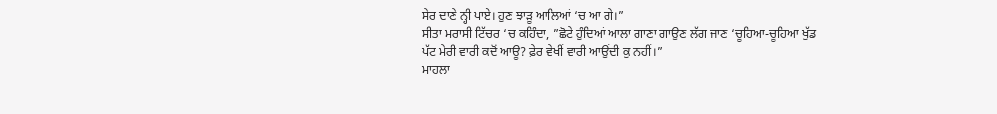ਸੇਰ ਦਾਣੇ ਨ੍ਹੀ ਪਾਏ। ਹੁਣ ਝਾੜੂ ਆਲਿਆਂ ‘ਚ ਆ ਗੇ।”
ਸੀਤਾ ਮਰਾਸੀ ਟਿੱਚਰ ‘ਚ ਕਹਿੰਦਾ, ”ਛੋਟੇ ਹੁੰਦਿਆਂ ਆਲਾ ਗਾਣਾ ਗਾਉਣ ਲੱਗ ਜਾਣ ‘ਚੂਹਿਆ-ਚੂਹਿਆ ਖੁੱਡ ਪੱਟ ਮੇਰੀ ਵਾਰੀ ਕਦੋਂ ਆਊ? ਫ਼ੇਰ ਵੇਖੀਂ ਵਾਰੀ ਆਉਂਦੀ ਕੁ ਨਹੀਂ।”
ਮਾਹਲਾ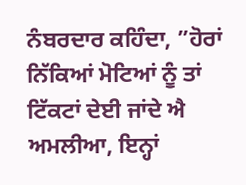ਨੰਬਰਦਾਰ ਕਹਿੰਦਾ, ”ਹੋਰਾਂ ਨਿੱਕਿਆਂ ਮੋਟਿਆਂ ਨੂੰ ਤਾਂ ਟਿੱਕਟਾਂ ਦੇਈ ਜਾਂਦੇ ਐ ਅਮਲੀਆ, ਇਨ੍ਹਾਂ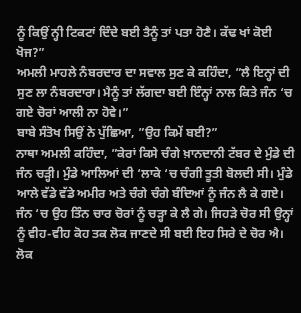ਨੂੰ ਕਿਉਂ ਨ੍ਹੀ ਟਿਕਟਾਂ ਦਿੰਦੇ ਬਈ ਤੈਨੂੰ ਤਾਂ ਪਤਾ ਹੋਣੈ। ਕੱਢ ਖਾਂ ਕੋਈ ਖੋਜ?”
ਅਮਲੀ ਮਾਹਲੇ ਨੰਬਰਦਾਰ ਦਾ ਸਵਾਲ ਸੁਣ ਕੇ ਕਹਿੰਦਾ, ”ਲੈ ਇਨ੍ਹਾਂ ਦੀ ਸੁਣ ਲਾ ਨੰਬਰਦਾਰਾ। ਮੈਨੂੰ ਤਾਂ ਲੱਗਦਾ ਬਈ ਇੰਨ੍ਹਾਂ ਨਾਲ ਕਿਤੇ ਜੰਨ ‘ਚ ਗਏ ਚੋਰਾਂ ਆਲੀ ਨਾ ਹੋਵੇ।”
ਬਾਬੇ ਸੰਤੋਖ ਸਿਉਂ ਨੇ ਪੁੱਛਿਆ, ”ਉਹ ਕਿਮੇਂ ਬਈ?”
ਨਾਥਾ ਅਮਲੀ ਕਹਿੰਦਾ, ”ਕੇਰਾਂ ਕਿਸੇ ਚੰਗੇ ਖ਼ਾਨਦਾਨੀ ਟੱਬਰ ਦੇ ਮੁੰਡੇ ਦੀ ਜੰਨ ਚੜ੍ਹੀ। ਮੁੰਡੇ ਆਲਿਆਂ ਦੀ ‘ਲਾਕੇ ‘ਚ ਚੰਗੀ ਤੂਤੀ ਬੋਲਦੀ ਸੀ। ਮੁੰਡੇ ਆਲੇ ਵੱਡੇ ਵੱਡੇ ਅਮੀਰ ਅਤੇ ਚੰਗੇ ਚੰਗੇ ਬੰਦਿਆਂ ਨੂੰ ਜੰਨ ਲੈ ਕੇ ਗਏ। ਜੰਨ ‘ਚ ਉਹ ਤਿੰਨ ਚਾਰ ਚੋਰਾਂ ਨੂੰ ਚੜ੍ਹਾ ਕੇ ਲੈ ਗੇ। ਜਿਹੜੇ ਚੋਰ ਸੀ ਉਨ੍ਹਾਂ ਨੂੰ ਵੀਹ-ਵੀਹ ਕੋਹ ਤਕ ਲੋਕ ਜਾਣਦੇ ਸੀ ਬਈ ਇਹ ਸਿਰੇ ਦੇ ਚੋਰ ਐ। ਲੋਕ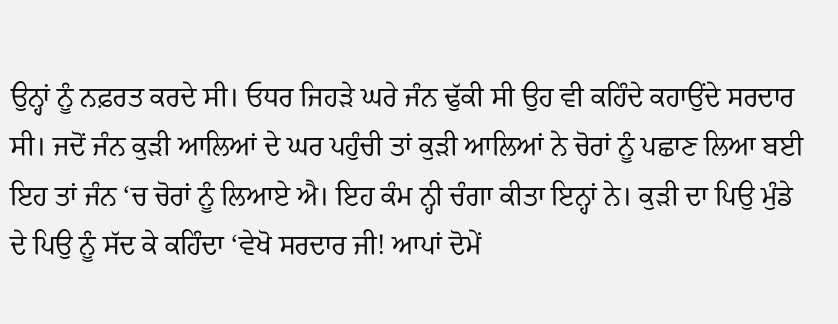ਉਨ੍ਹਾਂ ਨੂੰ ਨਫ਼ਰਤ ਕਰਦੇ ਸੀ। ਓਧਰ ਜਿਹੜੇ ਘਰੇ ਜੰਨ ਢੁੱਕੀ ਸੀ ਉਹ ਵੀ ਕਹਿੰਦੇ ਕਹਾਉਂਦੇ ਸਰਦਾਰ ਸੀ। ਜਦੋਂ ਜੰਨ ਕੁੜੀ ਆਲਿਆਂ ਦੇ ਘਰ ਪਹੁੰਚੀ ਤਾਂ ਕੁੜੀ ਆਲਿਆਂ ਨੇ ਚੋਰਾਂ ਨੂੰ ਪਛਾਣ ਲਿਆ ਬਈ ਇਹ ਤਾਂ ਜੰਨ ‘ਚ ਚੋਰਾਂ ਨੂੰ ਲਿਆਏ ਐ। ਇਹ ਕੰਮ ਨ੍ਹੀ ਚੰਗਾ ਕੀਤਾ ਇਨ੍ਹਾਂ ਨੇ। ਕੁੜੀ ਦਾ ਪਿਉ ਮੁੰਡੇ ਦੇ ਪਿਉ ਨੂੰ ਸੱਦ ਕੇ ਕਹਿੰਦਾ ‘ਵੇਖੋ ਸਰਦਾਰ ਜੀ! ਆਪਾਂ ਦੋਮੇਂ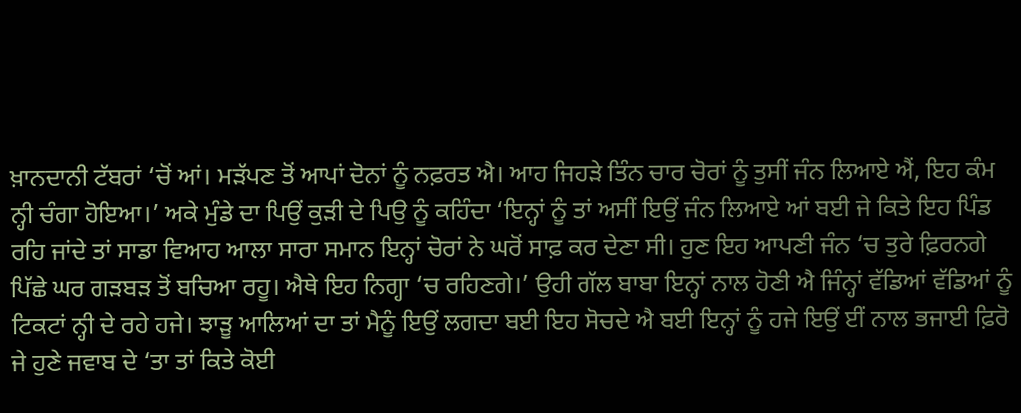ਖ਼ਾਨਦਾਨੀ ਟੱਬਰਾਂ ‘ਚੋਂ ਆਂ। ਮੜੱਪਣ ਤੋਂ ਆਪਾਂ ਦੋਨਾਂ ਨੂੰ ਨਫ਼ਰਤ ਐ। ਆਹ ਜਿਹੜੇ ਤਿੰਨ ਚਾਰ ਚੋਰਾਂ ਨੂੰ ਤੁਸੀਂ ਜੰਨ ਲਿਆਏ ਐਂ, ਇਹ ਕੰਮ ਨ੍ਹੀ ਚੰਗਾ ਹੋਇਆ।’ ਅਕੇ ਮੁੰਡੇ ਦਾ ਪਿਉਂ ਕੁੜੀ ਦੇ ਪਿਉ ਨੂੰ ਕਹਿੰਦਾ ‘ਇਨ੍ਹਾਂ ਨੂੰ ਤਾਂ ਅਸੀਂ ਇਉਂ ਜੰਨ ਲਿਆਏ ਆਂ ਬਈ ਜੇ ਕਿਤੇ ਇਹ ਪਿੰਡ ਰਹਿ ਜਾਂਦੇ ਤਾਂ ਸਾਡਾ ਵਿਆਹ ਆਲਾ ਸਾਰਾ ਸਮਾਨ ਇਨ੍ਹਾਂ ਚੋਰਾਂ ਨੇ ਘਰੋਂ ਸਾਫ਼ ਕਰ ਦੇਣਾ ਸੀ। ਹੁਣ ਇਹ ਆਪਣੀ ਜੰਨ ‘ਚ ਤੁਰੇ ਫ਼ਿਰਨਗੇ ਪਿੱਛੇ ਘਰ ਗੜਬੜ ਤੋਂ ਬਚਿਆ ਰਹੂ। ਐਥੇ ਇਹ ਨਿਗ੍ਹਾ ‘ਚ ਰਹਿਣਗੇ।’ ਉਹੀ ਗੱਲ ਬਾਬਾ ਇਨ੍ਹਾਂ ਨਾਲ ਹੋਣੀ ਐ ਜਿੰਨ੍ਹਾਂ ਵੱਡਿਆਂ ਵੱਡਿਆਂ ਨੂੰ ਟਿਕਟਾਂ ਨ੍ਹੀ ਦੇ ਰਹੇ ਹਜੇ। ਝਾੜੂ ਆਲਿਆਂ ਦਾ ਤਾਂ ਮੈਨੂੰ ਇਉਂ ਲਗਦਾ ਬਈ ਇਹ ਸੋਚਦੇ ਐ ਬਈ ਇਨ੍ਹਾਂ ਨੂੰ ਹਜੇ ਇਉਂ ਈਂ ਨਾਲ ਭਜਾਈ ਫ਼ਿਰੋ ਜੇ ਹੁਣੇ ਜਵਾਬ ਦੇ ‘ਤਾ ਤਾਂ ਕਿਤੇ ਕੋਈ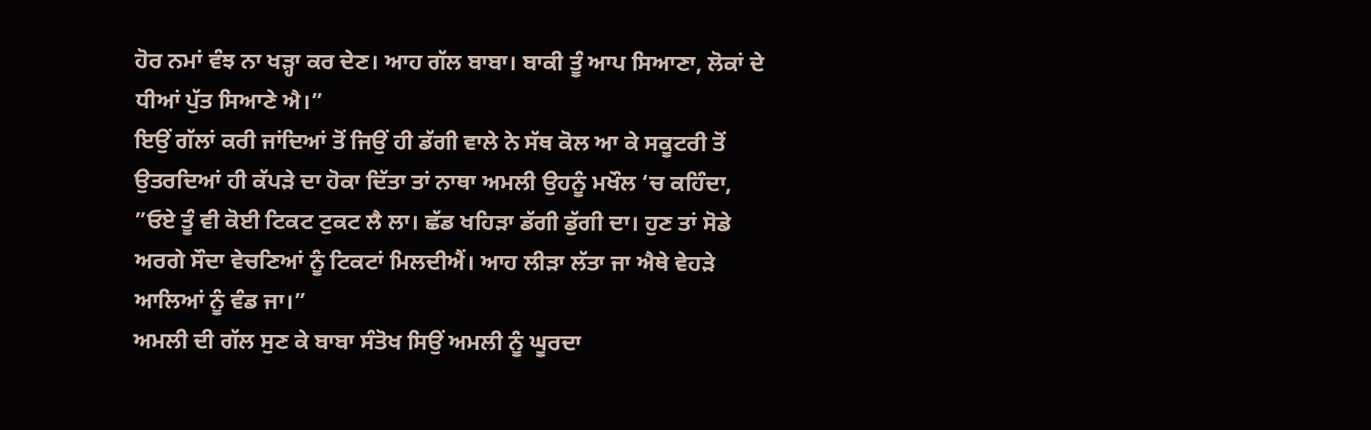ਹੋਰ ਨਮਾਂ ਵੰਝ ਨਾ ਖੜ੍ਹਾ ਕਰ ਦੇਣ। ਆਹ ਗੱਲ ਬਾਬਾ। ਬਾਕੀ ਤੂੰ ਆਪ ਸਿਆਣਾ, ਲੋਕਾਂ ਦੇ ਧੀਆਂ ਪੁੱਤ ਸਿਆਣੇ ਐ।”
ਇਉਂ ਗੱਲਾਂ ਕਰੀ ਜਾਂਦਿਆਂ ਤੋਂ ਜਿਉਂ ਹੀ ਡੱਗੀ ਵਾਲੇ ਨੇ ਸੱਥ ਕੋਲ ਆ ਕੇ ਸਕੂਟਰੀ ਤੋਂ ਉਤਰਦਿਆਂ ਹੀ ਕੱਪੜੇ ਦਾ ਹੋਕਾ ਦਿੱਤਾ ਤਾਂ ਨਾਥਾ ਅਮਲੀ ਉਹਨੂੰ ਮਖੌਲ ‘ਚ ਕਹਿੰਦਾ, ”ਓਏ ਤੂੰ ਵੀ ਕੋਈ ਟਿਕਟ ਟੁਕਟ ਲੈ ਲਾ। ਛੱਡ ਖਹਿੜਾ ਡੱਗੀ ਡੁੱਗੀ ਦਾ। ਹੁਣ ਤਾਂ ਸੋਡੇ ਅਰਗੇ ਸੌਦਾ ਵੇਚਣਿਆਂ ਨੂੰ ਟਿਕਟਾਂ ਮਿਲਦੀਐਂ। ਆਹ ਲੀੜਾ ਲੱਤਾ ਜਾ ਐਥੇ ਵੇਹੜੇ ਆਲਿਆਂ ਨੂੰ ਵੰਡ ਜਾ।”
ਅਮਲੀ ਦੀ ਗੱਲ ਸੁਣ ਕੇ ਬਾਬਾ ਸੰਤੋਖ ਸਿਉਂ ਅਮਲੀ ਨੂੰ ਘੂਰਦਾ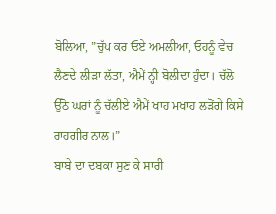ਬੋਲਿਆ, ”ਚੁੱਪ ਕਰ ਓਏ ਅਮਲੀਆ, ਓਹਨੂੰ ਵੇਚ ਲੈਣਦੇ ਲੀੜਾ ਲੱਤਾ, ਐਮੇਂ ਨ੍ਹੀ ਬੋਲੀਦਾ ਹੁੰਦਾ। ਚੱਲੋ ਉੱਠੋ ਘਰਾਂ ਨੂੰ ਚੱਲੀਏ ਐਮੇਂ ਖਾਹ ਮਖਾਹ ਲੜੋਂਗੇ ਕਿਸੇ ਰਾਹਗੀਰ ਨਾਲ।”
ਬਾਬੇ ਦਾ ਦਬਕਾ ਸੁਣ ਕੇ ਸਾਰੀ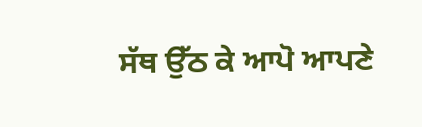ਸੱਥ ਉੱਠ ਕੇ ਆਪੋ ਆਪਣੇ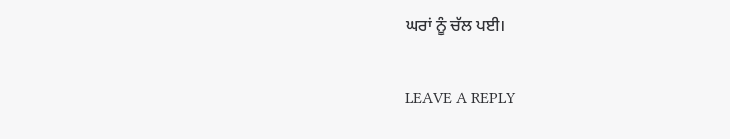ਘਰਾਂ ਨੂੰ ਚੱਲ ਪਈ।

LEAVE A REPLY